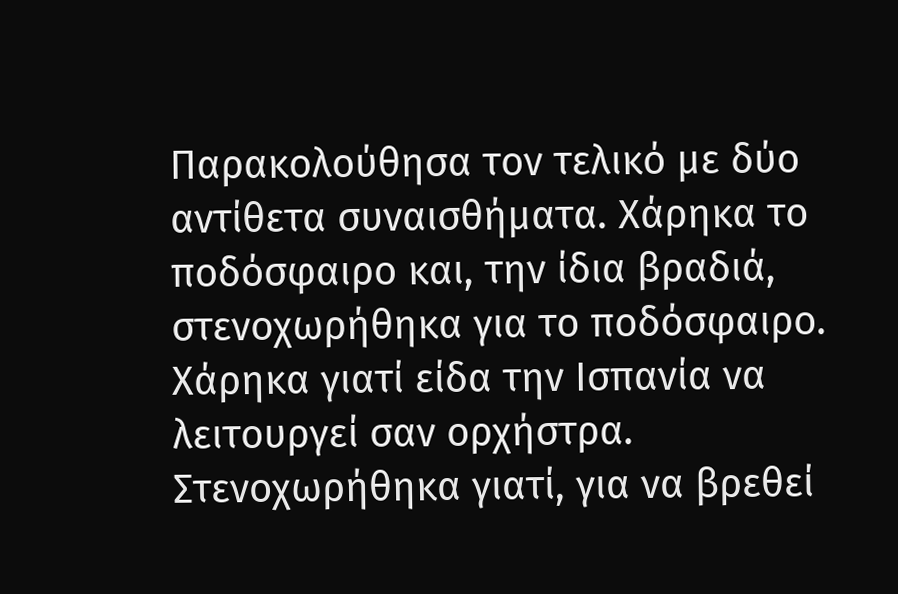Παρακολούθησα τον τελικό με δύο αντίθετα συναισθήματα. Χάρηκα το ποδόσφαιρο και, την ίδια βραδιά, στενοχωρήθηκα για το ποδόσφαιρο. Χάρηκα γιατί είδα την Ισπανία να λειτουργεί σαν ορχήστρα. Στενοχωρήθηκα γιατί, για να βρεθεί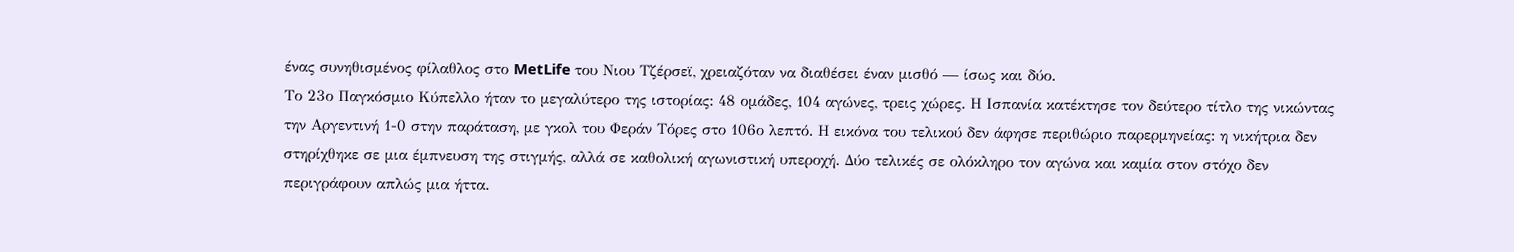ένας συνηθισμένος φίλαθλος στο MetLife του Νιου Τζέρσεϊ, χρειαζόταν να διαθέσει έναν μισθό — ίσως και δύο.
Το 23ο Παγκόσμιο Κύπελλο ήταν το μεγαλύτερο της ιστορίας: 48 ομάδες, 104 αγώνες, τρεις χώρες. Η Ισπανία κατέκτησε τον δεύτερο τίτλο της νικώντας την Αργεντινή 1-0 στην παράταση, με γκολ του Φεράν Τόρες στο 106ο λεπτό. Η εικόνα του τελικού δεν άφησε περιθώριο παρερμηνείας: η νικήτρια δεν στηρίχθηκε σε μια έμπνευση της στιγμής, αλλά σε καθολική αγωνιστική υπεροχή. Δύο τελικές σε ολόκληρο τον αγώνα και καμία στον στόχο δεν περιγράφουν απλώς μια ήττα.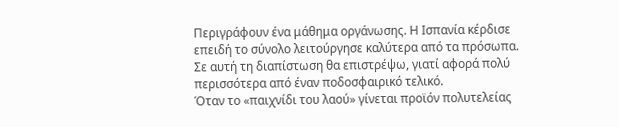Περιγράφουν ένα μάθημα οργάνωσης. Η Ισπανία κέρδισε επειδή το σύνολο λειτούργησε καλύτερα από τα πρόσωπα. Σε αυτή τη διαπίστωση θα επιστρέψω, γιατί αφορά πολύ περισσότερα από έναν ποδοσφαιρικό τελικό.
Όταν το «παιχνίδι του λαού» γίνεται προϊόν πολυτελείας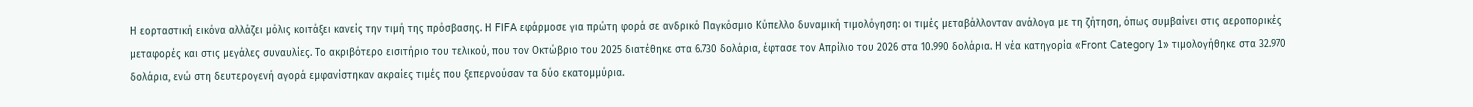Η εορταστική εικόνα αλλάζει μόλις κοιτάξει κανείς την τιμή της πρόσβασης. Η FIFA εφάρμοσε για πρώτη φορά σε ανδρικό Παγκόσμιο Κύπελλο δυναμική τιμολόγηση: οι τιμές μεταβάλλονταν ανάλογα με τη ζήτηση, όπως συμβαίνει στις αεροπορικές μεταφορές και στις μεγάλες συναυλίες. Το ακριβότερο εισιτήριο του τελικού, που τον Οκτώβριο του 2025 διατέθηκε στα 6.730 δολάρια, έφτασε τον Απρίλιο του 2026 στα 10.990 δολάρια. Η νέα κατηγορία «Front Category 1» τιμολογήθηκε στα 32.970 δολάρια, ενώ στη δευτερογενή αγορά εμφανίστηκαν ακραίες τιμές που ξεπερνούσαν τα δύο εκατομμύρια.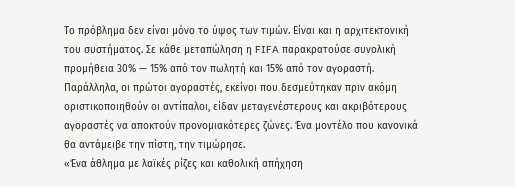Το πρόβλημα δεν είναι μόνο το ύψος των τιμών. Είναι και η αρχιτεκτονική του συστήματος. Σε κάθε μεταπώληση η FIFA παρακρατούσε συνολική προμήθεια 30% — 15% από τον πωλητή και 15% από τον αγοραστή. Παράλληλα, οι πρώτοι αγοραστές, εκείνοι που δεσμεύτηκαν πριν ακόμη οριστικοποιηθούν οι αντίπαλοι, είδαν μεταγενέστερους και ακριβότερους αγοραστές να αποκτούν προνομιακότερες ζώνες. Ένα μοντέλο που κανονικά θα αντάμειβε την πίστη, την τιμώρησε.
«Ένα άθλημα με λαϊκές ρίζες και καθολική απήχηση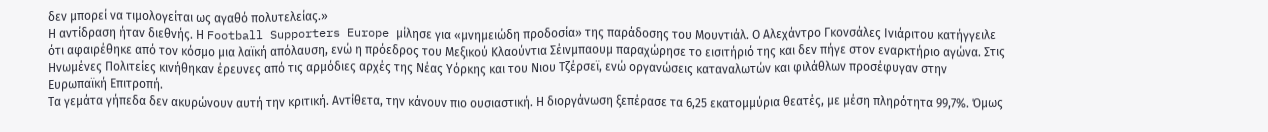δεν μπορεί να τιμολογείται ως αγαθό πολυτελείας.»
Η αντίδραση ήταν διεθνής. Η Football Supporters Europe μίλησε για «μνημειώδη προδοσία» της παράδοσης του Μουντιάλ. Ο Αλεχάντρο Γκονσάλες Ινιάριτου κατήγγειλε ότι αφαιρέθηκε από τον κόσμο μια λαϊκή απόλαυση, ενώ η πρόεδρος του Μεξικού Κλαούντια Σέινμπαουμ παραχώρησε το εισιτήριό της και δεν πήγε στον εναρκτήριο αγώνα. Στις Ηνωμένες Πολιτείες κινήθηκαν έρευνες από τις αρμόδιες αρχές της Νέας Υόρκης και του Νιου Τζέρσεϊ, ενώ οργανώσεις καταναλωτών και φιλάθλων προσέφυγαν στην Ευρωπαϊκή Επιτροπή.
Τα γεμάτα γήπεδα δεν ακυρώνουν αυτή την κριτική. Αντίθετα, την κάνουν πιο ουσιαστική. Η διοργάνωση ξεπέρασε τα 6,25 εκατομμύρια θεατές, με μέση πληρότητα 99,7%. Όμως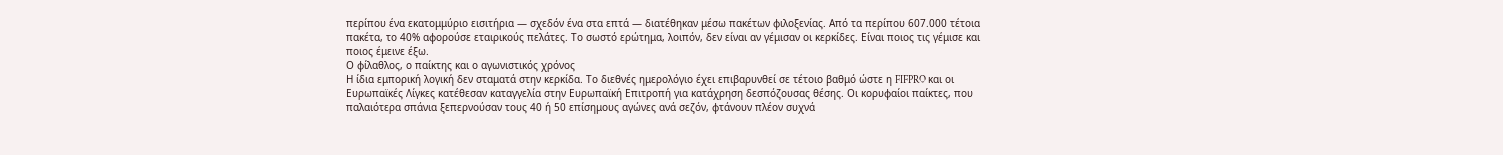περίπου ένα εκατομμύριο εισιτήρια — σχεδόν ένα στα επτά — διατέθηκαν μέσω πακέτων φιλοξενίας. Από τα περίπου 607.000 τέτοια πακέτα, το 40% αφορούσε εταιρικούς πελάτες. Το σωστό ερώτημα, λοιπόν, δεν είναι αν γέμισαν οι κερκίδες. Είναι ποιος τις γέμισε και ποιος έμεινε έξω.
Ο φίλαθλος, ο παίκτης και ο αγωνιστικός χρόνος
Η ίδια εμπορική λογική δεν σταματά στην κερκίδα. Το διεθνές ημερολόγιο έχει επιβαρυνθεί σε τέτοιο βαθμό ώστε η FIFPRO και οι Ευρωπαϊκές Λίγκες κατέθεσαν καταγγελία στην Ευρωπαϊκή Επιτροπή για κατάχρηση δεσπόζουσας θέσης. Οι κορυφαίοι παίκτες, που παλαιότερα σπάνια ξεπερνούσαν τους 40 ή 50 επίσημους αγώνες ανά σεζόν, φτάνουν πλέον συχνά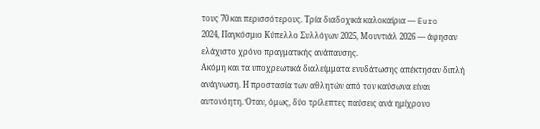τους 70 και περισσότερους. Τρία διαδοχικά καλοκαίρια — Euro 2024, Παγκόσμιο Κύπελλο Συλλόγων 2025, Μουντιάλ 2026 — άφησαν ελάχιστο χρόνο πραγματικής ανάπαυσης.
Ακόμη και τα υποχρεωτικά διαλείμματα ενυδάτωσης απέκτησαν διπλή ανάγνωση. Η προστασία των αθλητών από τον καύσωνα είναι αυτονόητη. Όταν, όμως, δύο τρίλεπτες παύσεις ανά ημίχρονο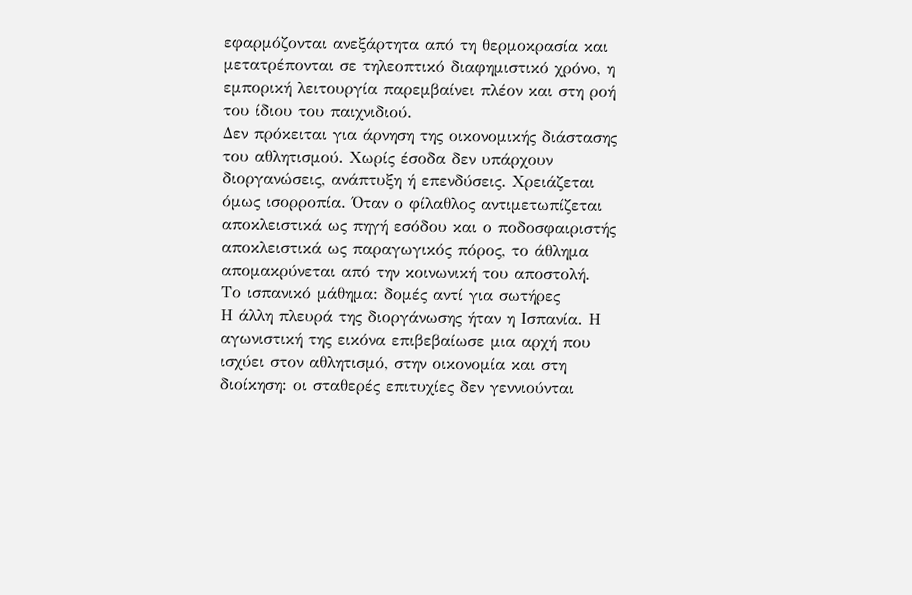εφαρμόζονται ανεξάρτητα από τη θερμοκρασία και μετατρέπονται σε τηλεοπτικό διαφημιστικό χρόνο, η εμπορική λειτουργία παρεμβαίνει πλέον και στη ροή του ίδιου του παιχνιδιού.
Δεν πρόκειται για άρνηση της οικονομικής διάστασης του αθλητισμού. Χωρίς έσοδα δεν υπάρχουν διοργανώσεις, ανάπτυξη ή επενδύσεις. Χρειάζεται όμως ισορροπία. Όταν ο φίλαθλος αντιμετωπίζεται αποκλειστικά ως πηγή εσόδου και ο ποδοσφαιριστής αποκλειστικά ως παραγωγικός πόρος, το άθλημα απομακρύνεται από την κοινωνική του αποστολή.
Το ισπανικό μάθημα: δομές αντί για σωτήρες
Η άλλη πλευρά της διοργάνωσης ήταν η Ισπανία. Η αγωνιστική της εικόνα επιβεβαίωσε μια αρχή που ισχύει στον αθλητισμό, στην οικονομία και στη διοίκηση: οι σταθερές επιτυχίες δεν γεννιούνται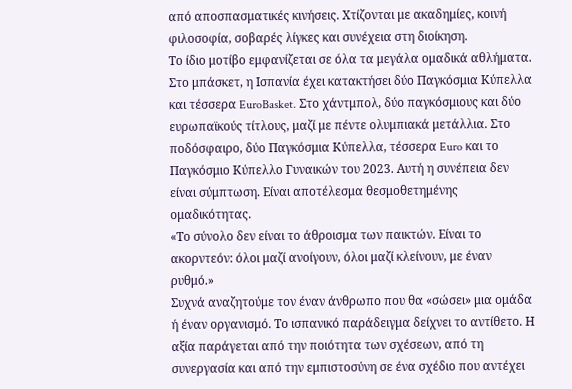από αποσπασματικές κινήσεις. Χτίζονται με ακαδημίες, κοινή φιλοσοφία, σοβαρές λίγκες και συνέχεια στη διοίκηση.
Το ίδιο μοτίβο εμφανίζεται σε όλα τα μεγάλα ομαδικά αθλήματα. Στο μπάσκετ, η Ισπανία έχει κατακτήσει δύο Παγκόσμια Κύπελλα και τέσσερα EuroBasket. Στο χάντμπολ, δύο παγκόσμιους και δύο ευρωπαϊκούς τίτλους, μαζί με πέντε ολυμπιακά μετάλλια. Στο ποδόσφαιρο, δύο Παγκόσμια Κύπελλα, τέσσερα Euro και το Παγκόσμιο Κύπελλο Γυναικών του 2023. Αυτή η συνέπεια δεν είναι σύμπτωση. Είναι αποτέλεσμα θεσμοθετημένης ομαδικότητας.
«Το σύνολο δεν είναι το άθροισμα των παικτών. Είναι το ακορντεόν: όλοι μαζί ανοίγουν, όλοι μαζί κλείνουν, με έναν ρυθμό.»
Συχνά αναζητούμε τον έναν άνθρωπο που θα «σώσει» μια ομάδα ή έναν οργανισμό. Το ισπανικό παράδειγμα δείχνει το αντίθετο. Η αξία παράγεται από την ποιότητα των σχέσεων, από τη συνεργασία και από την εμπιστοσύνη σε ένα σχέδιο που αντέχει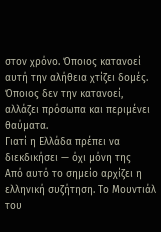στον χρόνο. Όποιος κατανοεί αυτή την αλήθεια χτίζει δομές. Όποιος δεν την κατανοεί, αλλάζει πρόσωπα και περιμένει θαύματα.
Γιατί η Ελλάδα πρέπει να διεκδικήσει — όχι μόνη της
Από αυτό το σημείο αρχίζει η ελληνική συζήτηση. Το Μουντιάλ του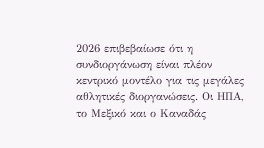2026 επιβεβαίωσε ότι η συνδιοργάνωση είναι πλέον κεντρικό μοντέλο για τις μεγάλες αθλητικές διοργανώσεις. Οι ΗΠΑ, το Μεξικό και ο Καναδάς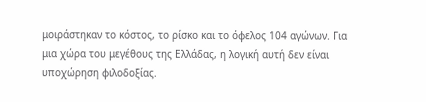μοιράστηκαν το κόστος, το ρίσκο και το όφελος 104 αγώνων. Για μια χώρα του μεγέθους της Ελλάδας, η λογική αυτή δεν είναι υποχώρηση φιλοδοξίας.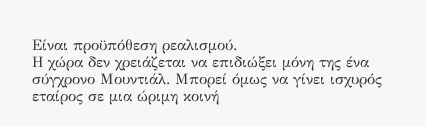Είναι προϋπόθεση ρεαλισμού.
Η χώρα δεν χρειάζεται να επιδιώξει μόνη της ένα σύγχρονο Μουντιάλ. Μπορεί όμως να γίνει ισχυρός εταίρος σε μια ώριμη κοινή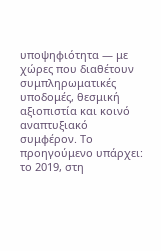υποψηφιότητα — με χώρες που διαθέτουν συμπληρωματικές υποδομές, θεσμική αξιοπιστία και κοινό αναπτυξιακό συμφέρον. Το προηγούμενο υπάρχει: το 2019, στη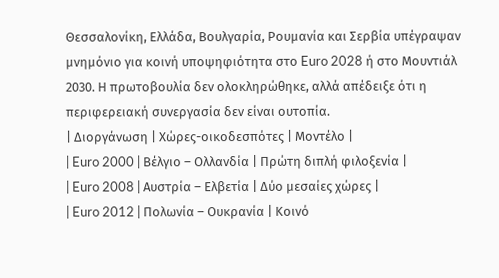Θεσσαλονίκη, Ελλάδα, Βουλγαρία, Ρουμανία και Σερβία υπέγραψαν μνημόνιο για κοινή υποψηφιότητα στο Euro 2028 ή στο Μουντιάλ 2030. Η πρωτοβουλία δεν ολοκληρώθηκε, αλλά απέδειξε ότι η περιφερειακή συνεργασία δεν είναι ουτοπία.
| Διοργάνωση | Χώρες-οικοδεσπότες | Μοντέλο |
| Euro 2000 | Βέλγιο – Ολλανδία | Πρώτη διπλή φιλοξενία |
| Euro 2008 | Αυστρία – Ελβετία | Δύο μεσαίες χώρες |
| Euro 2012 | Πολωνία – Ουκρανία | Κοινό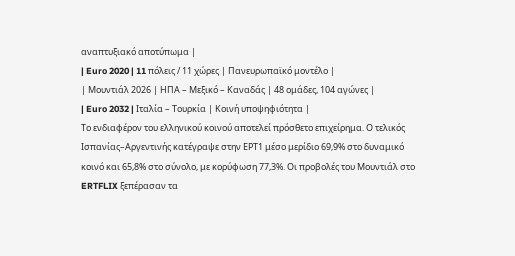αναπτυξιακό αποτύπωμα |
| Euro 2020 | 11 πόλεις / 11 χώρες | Πανευρωπαϊκό μοντέλο |
| Μουντιάλ 2026 | ΗΠΑ – Μεξικό – Καναδάς | 48 ομάδες, 104 αγώνες |
| Euro 2032 | Ιταλία – Τουρκία | Κοινή υποψηφιότητα |
Το ενδιαφέρον του ελληνικού κοινού αποτελεί πρόσθετο επιχείρημα. Ο τελικός Ισπανίας–Αργεντινής κατέγραψε στην ΕΡΤ1 μέσο μερίδιο 69,9% στο δυναμικό κοινό και 65,8% στο σύνολο, με κορύφωση 77,3%. Οι προβολές του Μουντιάλ στο ERTFLIX ξεπέρασαν τα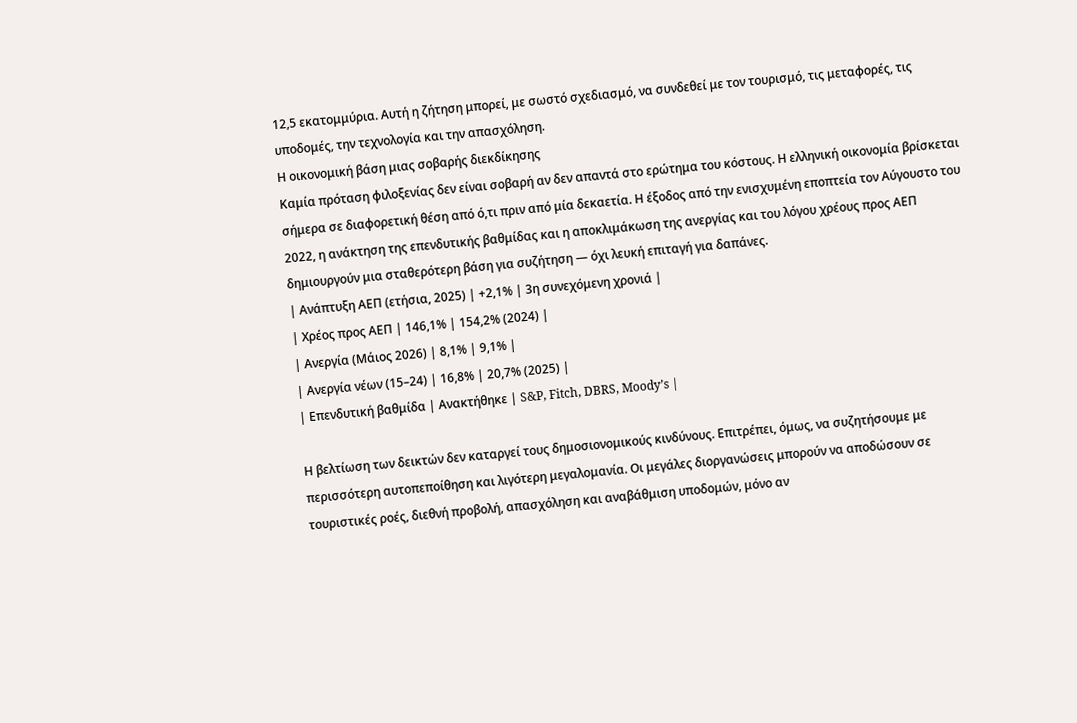12,5 εκατομμύρια. Αυτή η ζήτηση μπορεί, με σωστό σχεδιασμό, να συνδεθεί με τον τουρισμό, τις μεταφορές, τις υποδομές, την τεχνολογία και την απασχόληση.
Η οικονομική βάση μιας σοβαρής διεκδίκησης
Καμία πρόταση φιλοξενίας δεν είναι σοβαρή αν δεν απαντά στο ερώτημα του κόστους. Η ελληνική οικονομία βρίσκεται σήμερα σε διαφορετική θέση από ό,τι πριν από μία δεκαετία. Η έξοδος από την ενισχυμένη εποπτεία τον Αύγουστο του 2022, η ανάκτηση της επενδυτικής βαθμίδας και η αποκλιμάκωση της ανεργίας και του λόγου χρέους προς ΑΕΠ δημιουργούν μια σταθερότερη βάση για συζήτηση — όχι λευκή επιταγή για δαπάνες.
| Ανάπτυξη ΑΕΠ (ετήσια, 2025) | +2,1% | 3η συνεχόμενη χρονιά |
| Χρέος προς ΑΕΠ | 146,1% | 154,2% (2024) |
| Ανεργία (Μάιος 2026) | 8,1% | 9,1% |
| Ανεργία νέων (15–24) | 16,8% | 20,7% (2025) |
| Επενδυτική βαθμίδα | Ανακτήθηκε | S&P, Fitch, DBRS, Moody’s |

Η βελτίωση των δεικτών δεν καταργεί τους δημοσιονομικούς κινδύνους. Επιτρέπει, όμως, να συζητήσουμε με περισσότερη αυτοπεποίθηση και λιγότερη μεγαλομανία. Οι μεγάλες διοργανώσεις μπορούν να αποδώσουν σε τουριστικές ροές, διεθνή προβολή, απασχόληση και αναβάθμιση υποδομών, μόνο αν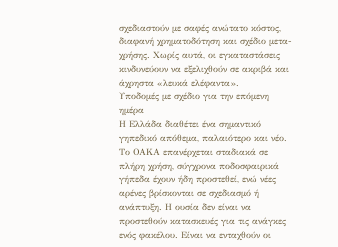σχεδιαστούν με σαφές ανώτατο κόστος, διαφανή χρηματοδότηση και σχέδιο μετα-χρήσης. Χωρίς αυτά, οι εγκαταστάσεις κινδυνεύουν να εξελιχθούν σε ακριβά και άχρηστα «λευκά ελέφαντα».
Υποδομές με σχέδιο για την επόμενη ημέρα
Η Ελλάδα διαθέτει ένα σημαντικό γηπεδικό απόθεμα, παλαιότερο και νέο. Το ΟΑΚΑ επανέρχεται σταδιακά σε πλήρη χρήση, σύγχρονα ποδοσφαιρικά γήπεδα έχουν ήδη προστεθεί, ενώ νέες αρένες βρίσκονται σε σχεδιασμό ή ανάπτυξη. Η ουσία δεν είναι να προστεθούν κατασκευές για τις ανάγκες ενός φακέλου. Είναι να ενταχθούν οι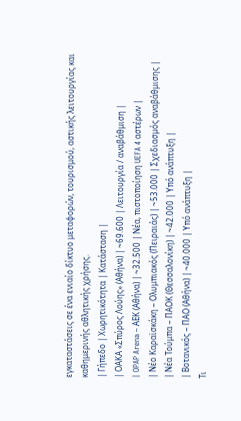εγκαταστάσεις σε ένα ενιαίο δίκτυο μεταφορών, τουρισμού, αστικής λειτουργίας και καθημερινής αθλητικής χρήσης.
| Γήπεδο | Χωρητικότητα | Κατάσταση |
| ΟΑΚΑ «Σπύρος Λούης» (Αθήνα) | ~69.600 | Λειτουργία / αναβάθμιση |
| OPAP Arena – ΑΕΚ (Αθήνα) | ~32.500 | Νέα, πιστοποίηση UEFA 4 αστέρων |
| Νέο Καραϊσκάκη – Ολυμπιακός (Πειραιάς) | ~53.000 | Σχεδιασμός αναβάθμισης |
| Νέα Τούμπα – ΠΑΟΚ (Θεσσαλονίκη) | ~42.000 | Υπό ανάπτυξη |
| Βοτανικός – ΠΑΟ (Αθήνα) | ~40.000 | Υπό ανάπτυξη |
Τι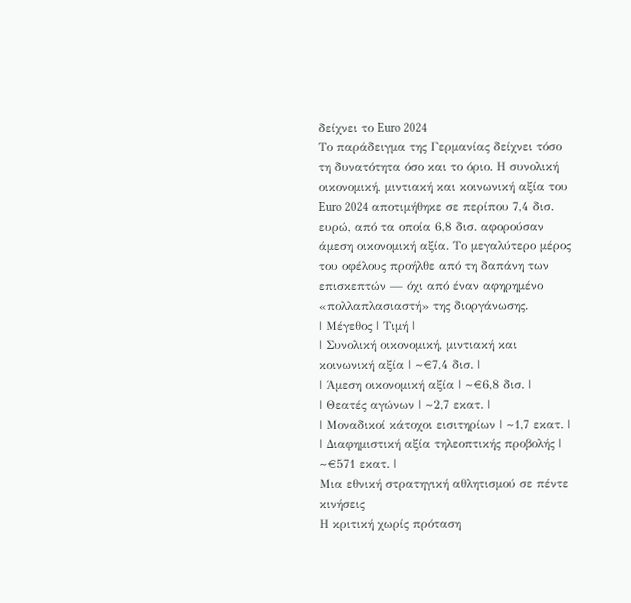δείχνει το Euro 2024
Το παράδειγμα της Γερμανίας δείχνει τόσο τη δυνατότητα όσο και το όριο. Η συνολική οικονομική, μιντιακή και κοινωνική αξία του Euro 2024 αποτιμήθηκε σε περίπου 7,4 δισ. ευρώ, από τα οποία 6,8 δισ. αφορούσαν άμεση οικονομική αξία. Το μεγαλύτερο μέρος του οφέλους προήλθε από τη δαπάνη των επισκεπτών — όχι από έναν αφηρημένο «πολλαπλασιαστή» της διοργάνωσης.
| Μέγεθος | Τιμή |
| Συνολική οικονομική, μιντιακή και κοινωνική αξία | ~€7,4 δισ. |
| Άμεση οικονομική αξία | ~€6,8 δισ. |
| Θεατές αγώνων | ~2,7 εκατ. |
| Μοναδικοί κάτοχοι εισιτηρίων | ~1,7 εκατ. |
| Διαφημιστική αξία τηλεοπτικής προβολής | ~€571 εκατ. |
Μια εθνική στρατηγική αθλητισμού σε πέντε κινήσεις
Η κριτική χωρίς πρόταση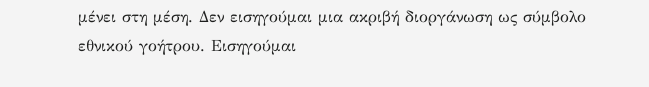μένει στη μέση. Δεν εισηγούμαι μια ακριβή διοργάνωση ως σύμβολο εθνικού γοήτρου. Εισηγούμαι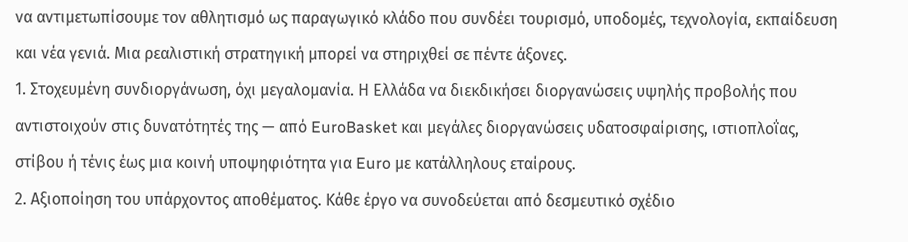να αντιμετωπίσουμε τον αθλητισμό ως παραγωγικό κλάδο που συνδέει τουρισμό, υποδομές, τεχνολογία, εκπαίδευση και νέα γενιά. Μια ρεαλιστική στρατηγική μπορεί να στηριχθεί σε πέντε άξονες.
1. Στοχευμένη συνδιοργάνωση, όχι μεγαλομανία. Η Ελλάδα να διεκδικήσει διοργανώσεις υψηλής προβολής που αντιστοιχούν στις δυνατότητές της — από EuroBasket και μεγάλες διοργανώσεις υδατοσφαίρισης, ιστιοπλοΐας, στίβου ή τένις έως μια κοινή υποψηφιότητα για Euro με κατάλληλους εταίρους.
2. Αξιοποίηση του υπάρχοντος αποθέματος. Κάθε έργο να συνοδεύεται από δεσμευτικό σχέδιο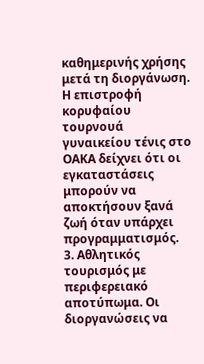καθημερινής χρήσης μετά τη διοργάνωση. Η επιστροφή κορυφαίου τουρνουά γυναικείου τένις στο ΟΑΚΑ δείχνει ότι οι εγκαταστάσεις μπορούν να αποκτήσουν ξανά ζωή όταν υπάρχει προγραμματισμός.
3. Αθλητικός τουρισμός με περιφερειακό αποτύπωμα. Οι διοργανώσεις να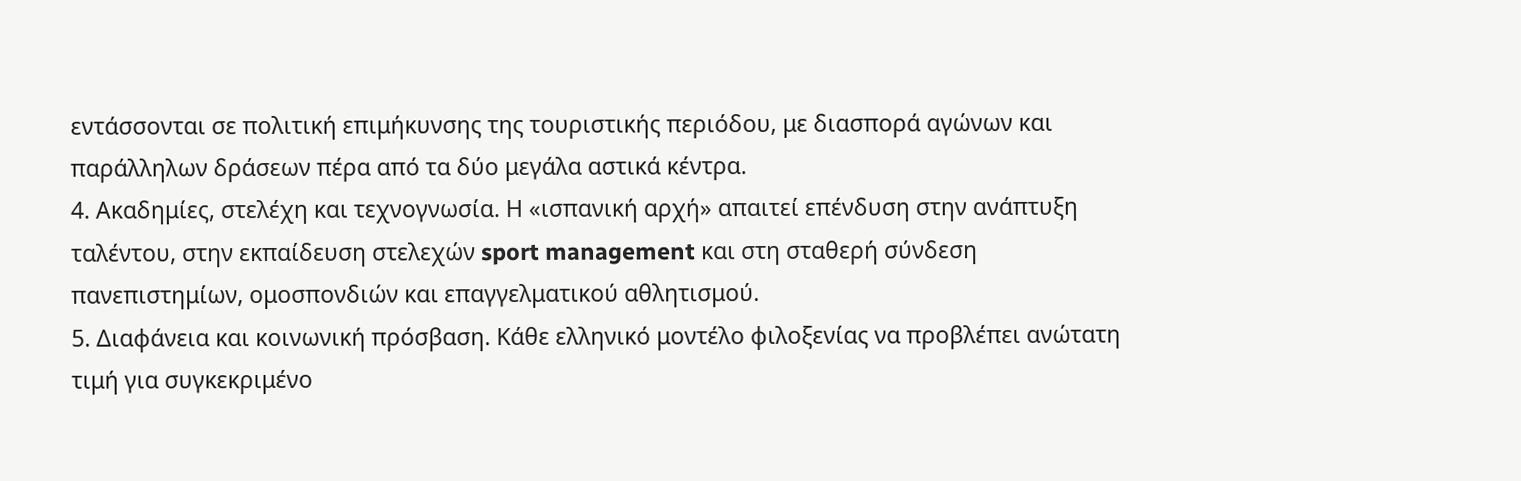εντάσσονται σε πολιτική επιμήκυνσης της τουριστικής περιόδου, με διασπορά αγώνων και παράλληλων δράσεων πέρα από τα δύο μεγάλα αστικά κέντρα.
4. Ακαδημίες, στελέχη και τεχνογνωσία. Η «ισπανική αρχή» απαιτεί επένδυση στην ανάπτυξη ταλέντου, στην εκπαίδευση στελεχών sport management και στη σταθερή σύνδεση πανεπιστημίων, ομοσπονδιών και επαγγελματικού αθλητισμού.
5. Διαφάνεια και κοινωνική πρόσβαση. Κάθε ελληνικό μοντέλο φιλοξενίας να προβλέπει ανώτατη τιμή για συγκεκριμένο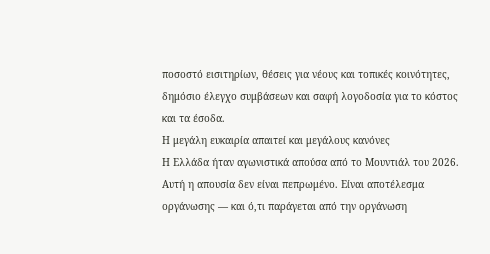ποσοστό εισιτηρίων, θέσεις για νέους και τοπικές κοινότητες, δημόσιο έλεγχο συμβάσεων και σαφή λογοδοσία για το κόστος και τα έσοδα.
Η μεγάλη ευκαιρία απαιτεί και μεγάλους κανόνες
Η Ελλάδα ήταν αγωνιστικά απούσα από το Μουντιάλ του 2026. Αυτή η απουσία δεν είναι πεπρωμένο. Είναι αποτέλεσμα οργάνωσης — και ό,τι παράγεται από την οργάνωση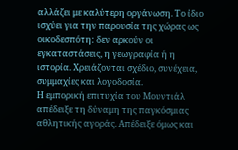αλλάζει με καλύτερη οργάνωση. Το ίδιο ισχύει για την παρουσία της χώρας ως οικοδεσπότη: δεν αρκούν οι εγκαταστάσεις, η γεωγραφία ή η ιστορία. Χρειάζονται σχέδιο, συνέχεια, συμμαχίες και λογοδοσία.
Η εμπορική επιτυχία του Μουντιάλ απέδειξε τη δύναμη της παγκόσμιας αθλητικής αγοράς. Απέδειξε όμως και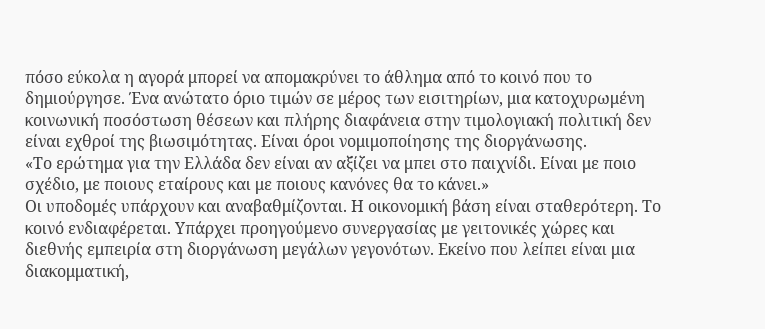πόσο εύκολα η αγορά μπορεί να απομακρύνει το άθλημα από το κοινό που το δημιούργησε. Ένα ανώτατο όριο τιμών σε μέρος των εισιτηρίων, μια κατοχυρωμένη κοινωνική ποσόστωση θέσεων και πλήρης διαφάνεια στην τιμολογιακή πολιτική δεν είναι εχθροί της βιωσιμότητας. Είναι όροι νομιμοποίησης της διοργάνωσης.
«Το ερώτημα για την Ελλάδα δεν είναι αν αξίζει να μπει στο παιχνίδι. Είναι με ποιο σχέδιο, με ποιους εταίρους και με ποιους κανόνες θα το κάνει.»
Οι υποδομές υπάρχουν και αναβαθμίζονται. Η οικονομική βάση είναι σταθερότερη. Το κοινό ενδιαφέρεται. Υπάρχει προηγούμενο συνεργασίας με γειτονικές χώρες και διεθνής εμπειρία στη διοργάνωση μεγάλων γεγονότων. Εκείνο που λείπει είναι μια διακομματική,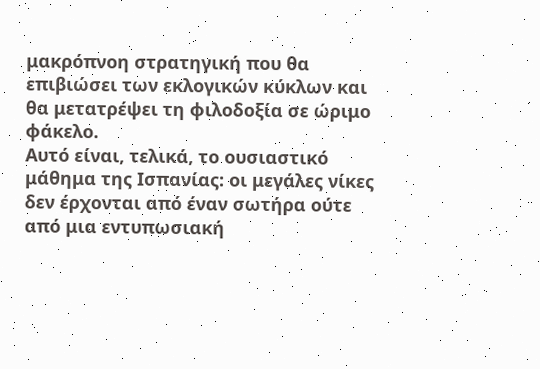μακρόπνοη στρατηγική που θα επιβιώσει των εκλογικών κύκλων και θα μετατρέψει τη φιλοδοξία σε ώριμο φάκελο.
Αυτό είναι, τελικά, το ουσιαστικό μάθημα της Ισπανίας: οι μεγάλες νίκες δεν έρχονται από έναν σωτήρα ούτε από μια εντυπωσιακή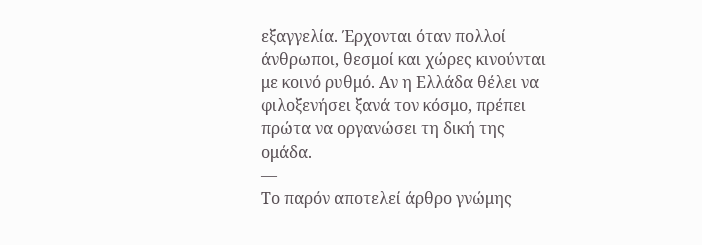εξαγγελία. Έρχονται όταν πολλοί άνθρωποι, θεσμοί και χώρες κινούνται με κοινό ρυθμό. Αν η Ελλάδα θέλει να φιλοξενήσει ξανά τον κόσμο, πρέπει πρώτα να οργανώσει τη δική της ομάδα.
—
Το παρόν αποτελεί άρθρο γνώμης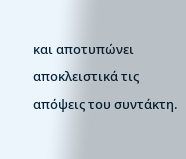και αποτυπώνει αποκλειστικά τις απόψεις του συντάκτη.